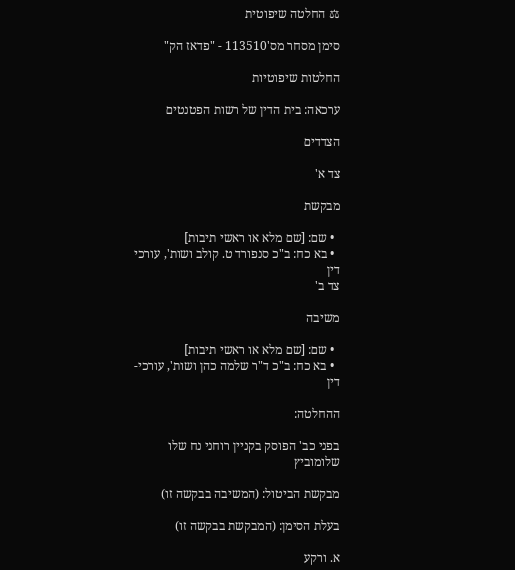⚖ החלטה שיפוטית

סימן מסחר מס'113510 - "פדאז הק"

החלטות שיפוטיות

ערכאה: בית הדין של רשות הפטנטים

הצדדים

צד א'

מבקשת

  • שם: [שם מלא או ראשי תיבות]
  • בא כח: ב"כ סנפורד ט. קולב ושות', עורכי דין
צד ב'

משיבה

  • שם: [שם מלא או ראשי תיבות]
  • בא כח: ב"כ ד"ר שלמה כהן ושות', עורכי-דין

ההחלטה:

בפני כב' הפוסק בקניין רוחני נח שלו שלומוביץ

מבקשת הביטול: (המשיבה בבקשה זו)

בעלת הסימן: (המבקשת בבקשה זו)

א. ורקע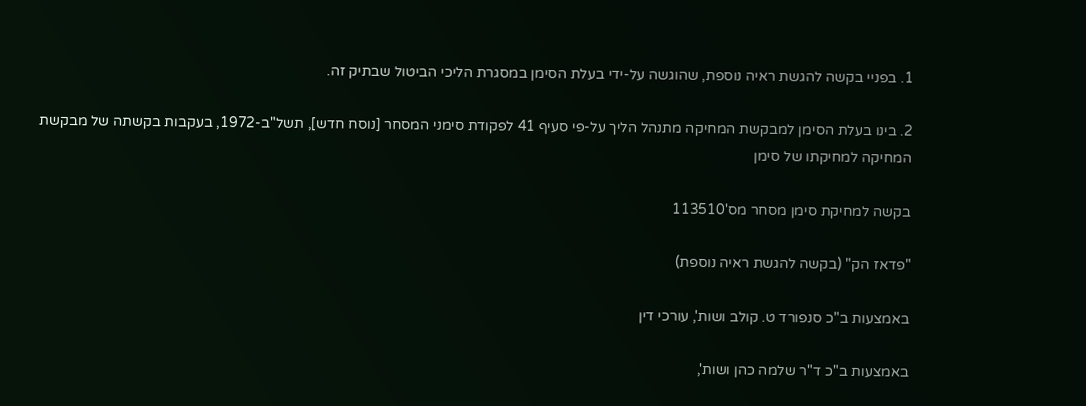1. בפניי בקשה להגשת ראיה נוספת, שהוגשה על-ידי בעלת הסימן במסגרת הליכי הביטול שבתיק זה.

2. בינו בעלת הסימן למבקשת המחיקה מתנהל הליך על-פי סעיף 41 לפקודת סימני המסחר [נוסח חדש], תשל"ב-1972, בעקבות בקשתה של מבקשת המחיקה למחיקתו של סימן

בקשה למחיקת סימן מסחר מס'113510

"פדאז הק" (בקשה להגשת ראיה נוספת)

באמצעות ב"כ סנפורד ט. קולב ושות', עורכי דין

באמצעות ב"כ ד"ר שלמה כהן ושות',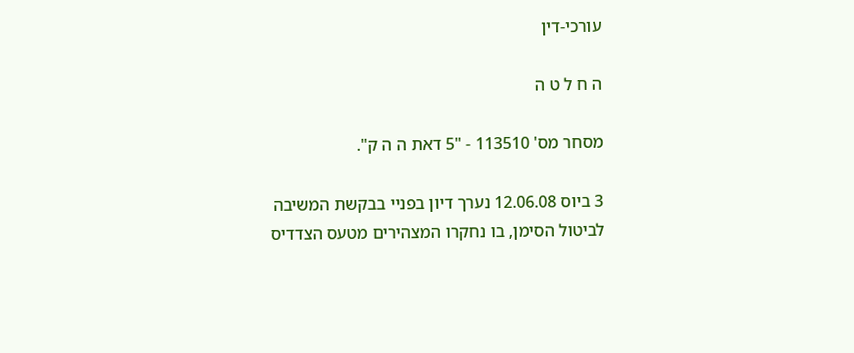עורכי-דין

ה ח ל ט ה

מסחר מס' 113510 - "5 דאת ה ה ק".

3 ביוס 12.06.08 נערך דיון בפניי בבקשת המשיבה לביטול הסימן, בו נחקרו המצהירים מטעס הצדדיס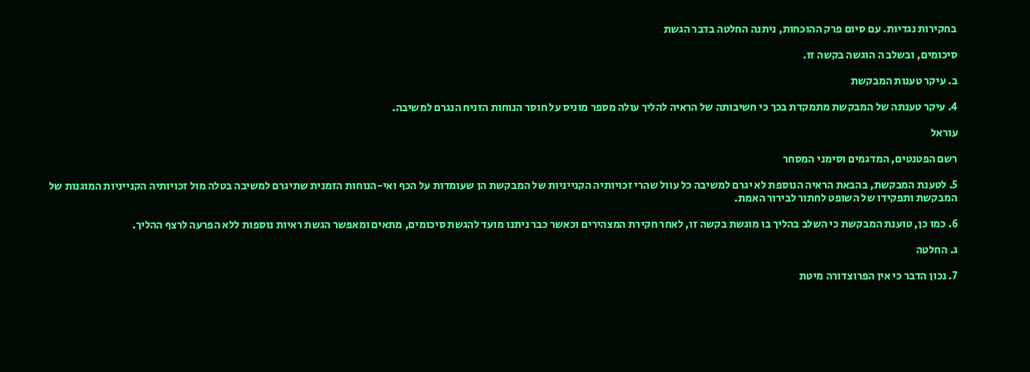בחקירות נגדיות. עם סיום פרק ההוכחות, ניתנה החלטה בדבר הגשת

סיכומים, ובשלב ה הוגשה בקשה זו.

ב. עיקר טענות המבקשת

4. עיקר טענתה של המבקשת מתמקדת בכך כי חשיבותה של הראיה להליך עולה מספר מוניס על חוסר הנוחות הזניח הנגרם למשיבה.

עוראל

רשם הפטנטים, המדגמים וסימני המסחר

5. לטענת המבקשת, בהבאת הראיה הנוספת לא יגרם למשיבה כל עוול שהרי זכויותיה הקנייניות של המבקשת הן שעומדות על הכף ואי-הנוחות הזמנית שתיגרם למשיבה בטלה מול זכויותיה הקנייניות המוגנות של המבקשת ותפקידו של השופט לחתור לבירור האמת.

6. כמו כן, טוענת המבקשת כי השלב בהליך בו מוגשת בקשה זו, לאחר חקירת המצהירים וכאשר כבר ניתנו מועד להגשת סיכומים, מתאים ומאפשר הגשת ראיות נוספות ללא הפרעה לרצף ההליך.

ג. החלטה

7. נכון הדבר כי אין הפרוצדורה מיטת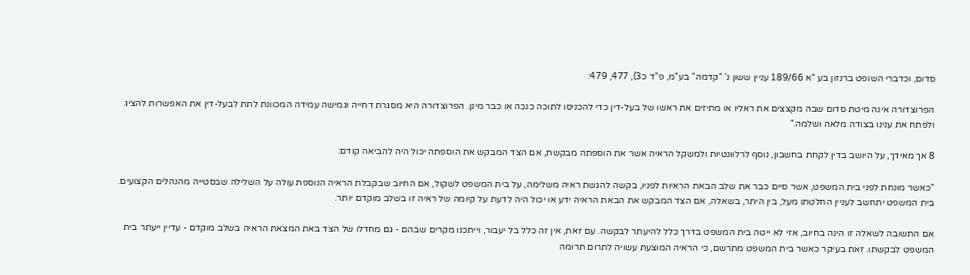סדום, וכדברי השופט ברנזון בע "א 189/66 עניין ששון נ' "קדמה" בע"מ, פ"ד כ3), 477, 479:

הפרוצדורה אינה מיטת סדום שבה מקצצים את ראליו או מתיזים את ראשו של בעל-דין כדי להכניסו לתוכה כנכה או כבר מינן. הפרוצדורה היא מסגרת דחייה וגמישה עמידה המכוונת לתת לבעל-דין את האפשרות להציג ולפתח את ענינו בצודה מלאה ושלמה."

8 אך מאידך, על היושב בדין לקחת בחשבון, נוסף לרלוונטיות ולמשקל הראיה אשר את הוספתה מבקשת, אם הצד המבקש את הוספתה יכול היה להביאה קודם:

"כאשר מונחת לפני בית המשפט, אשר סיים כבר את שלב הבאת הראיות לפניו, בקשה להגשת ראיה משלימה, על בית המשפט לשקול, אם החיוב שבקבלת הראיה הנוספת עולה על השלילה שבסטייה מהנהלים הקצועים. בית המשפט יתחשב לעניין החלטתו מעל, בין היתר, בשאלה, אם הצד המבקש את הבאת הראיה ידע או יכול היה לדעת על קיומה של ראיה זו בשלב מוקדם יותר.

אם התשובה לשאלה זו הינה בחיוב, אזי לא ייטה בית המשפט בדרך כלל להיעתר לבקשה. עם זאת, אין זה כלל בל יעבור, וייתכנו מקרים שבהם - גם מחדלו של הצד באת המצאת הראיה בשלב מוקדם - עדיין ייעתר בית המשפט לבקשתו. זאת בעיקר כאשר בית המשפט מתרשם, כי הראיה המוצעת עשויה לתרום תרומה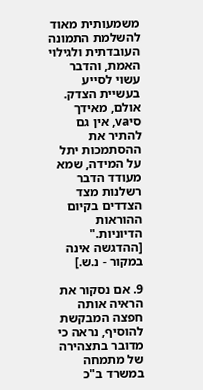משמעותית מאוד להשלמת התמונה העובדתית ולגילוי האמת, והדבר עשוי לסייע בעשיית הצדק. אולם, מאידך סיva, אין גם להתיר את ההסתמכות יתל על המידה, שמא מעודד הדבר רשלנות מצד הצדדים בקיום ההוראות הדיוניות." [ההדגשה אינה במקור - נ.ש.]

9. אם נסקור את הראיה אותה חפצה המבקשת להוסיף, נראה כי מדובר בתצהירה של מתמחה במשרד ב"כ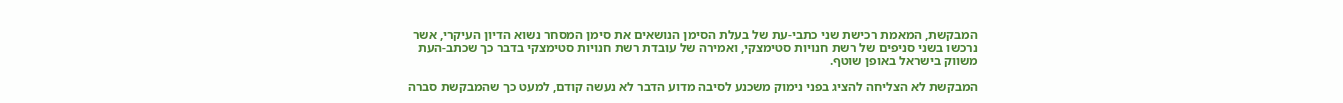המבקשת, המאמת רכישת שני כתבי-עת של בעלת הסימן הנושאים את סימן המסחר נשוא הדיון העיקרי, אשר נרכשו בשני סניפים של רשת חנויות סטימצקי, ואמירה של עובדת רשת חנויות סטימצקי בדבר כך שכתב-העת משווק בישראל באופן שוטף.

המבקשת לא הצליחה להציג בפני נימוק משכנע לסיבה מדוע הדבר לא נעשה קודם, למעט כך שהמבקשת סברה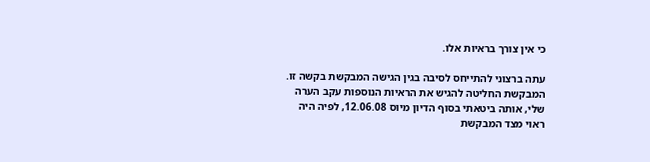כי אין צורך בראיות אלו.

עתה ברצוני להתייחס לסיבה בגין הגישה המבקשת בקשה זו. המבקשת החליטה להגיש את הראיות הנוספות עקב הערה שלי, אותה ביטאתי בסוף הדיון מיוס 12.06.08, לפיה היה ראוי מצד המבקשת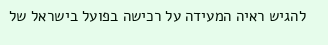להגיש ראיה המעידה על רכישה בפועל בישראל של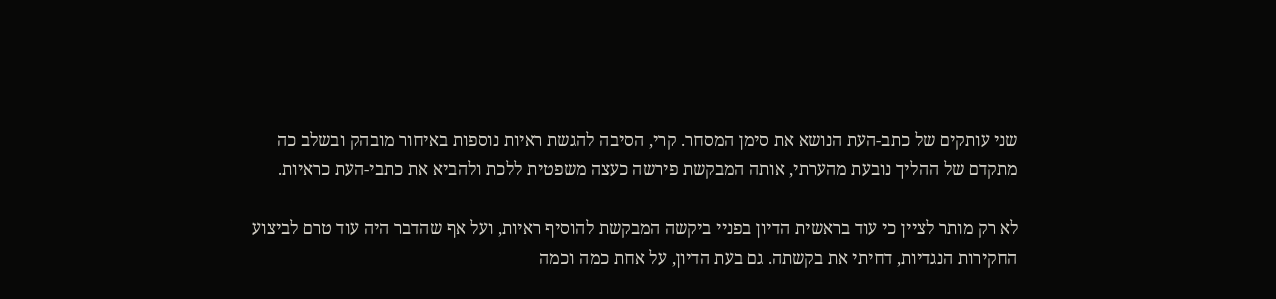שני עותקים של כתב-העת הנושא את סימן המסחר. קרי, הסיבה להגשת ראיות נוספות באיחור מובהק ובשלב כה מתקדם של ההליך נובעת מהערתי, אותה המבקשת פירשה כעצה משפטית ללכת ולהביא את כתבי-העת כראיות.

לא רק מותר לציין כי עוד בראשית הדיון בפניי ביקשה המבקשת להוסיף ראיות, ועל אף שהדבר היה עוד טרם לביצוע החקירות הנגדיות, דחיתי את בקשתה. גם בעת הדיון, על אחת כמה וכמה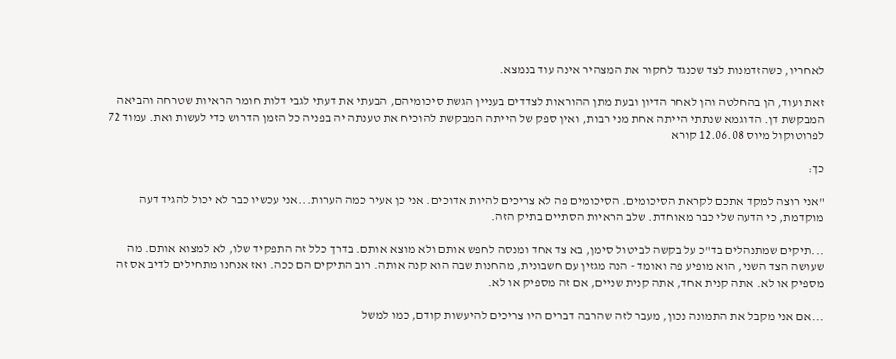לאחריו, כשהזדמנות לצד שכנגד לחקור את המצהיר אינה עוד בנמצא.

זאת ועוד, הן בהחלטה והן לאחר הדיון ובעת מתן ההוראות לצדדים בעניין הגשת סיכומיהם, הבעתי את דעתי לגבי דלות חומר הראיות שטרחה והביאה המבקשת דן. הדוגמא שנתתי הייתה אחת מני רבות, ואין ספק של הייתה המבקשת להוכיח את טענתה יה בפניה כל הזמן הדרוש כדי לעשות ואת. עמוד 72 לפרוטוקול מיוס 12.06.08 קורא

כך:

"אני רוצה למקד אתכם לקראת הסיכומים. הסיכומים פה לא צריכים להיות אדוכים. אני כן אעיר כמה הערות...אני עכשיו כבר לא יכול להגיד דעה מוקדמת, כי הדעה שלי כבר מאוחדת. שלב הראיות הסתיים בתיק הזה.

...תיקים שמתנהלים בד"כ על בקשה לביטול סימן, בא צד אחד ומנסה לחפש אותם ולא מוצא אותם. בדרך כלל זה התפקיד שלו, לא למצוא אותם. מה שעושה הצד השני, הוא מופיע פה ואומד - הנה מגזין עם חשבונית, מהחנות שבה הוא קנה אותה. רוב התיקים הם ככה. ואז אנחנו מתחילים לדיב אס זה מספיק או לא. אתה קנית אחד, אתה קנית שניים, אם זה מספיק או לא.

...אם אני מקבל את התמונה נכון, מעבר לזה שהרבה דברים היו צריכים להיעשות קודם, כמו למשל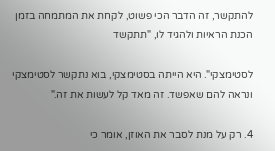להתקשר, זה הדבר הכי פשוט, לקחת את המתמחה בזמן הכנת הראיות ולהגיד לו, "תתקשד

לסטימצקי". היא הייתה בסטימצקי, בוא נתקשר לסטימצקי ונראה להם שאפשד. זה מאד קל לעשות את זה."

4. רק על מנת לסבר את האוזן, אומר כי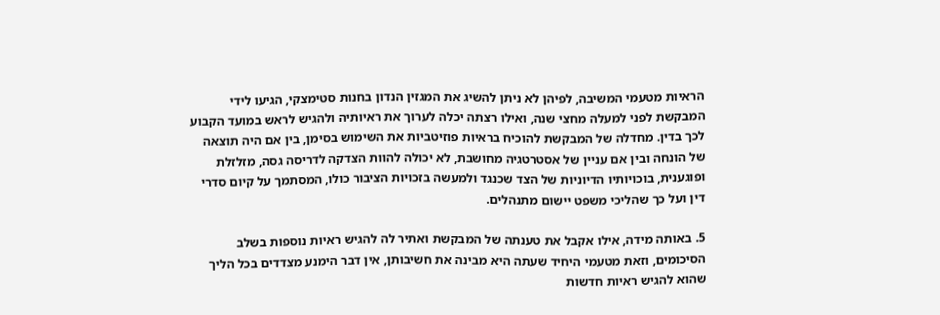הראיות מטעמי המשיבה, לפיהן לא ניתן להשיג את המגזין הנדון בחנות סטימצקי, הגיעו לידי המבקשת לפני למעלה מחצי שנה, ואילו רצתה יכלה לערוך את ראיותיה ולהגיש לראש במועד הקבוע לכך בדין. מחדלה של המבקשת להוכיח בראיות פוזיטביות את השימוש בסימן, בין אם היה תוצאה של הונחה ובין אם עניין של אסטרטגיה מחושבת, לא יכולה להוות הצדקה לדריסה גסה, מזלזלת ופוגענית, בוכויותיו הדיוניות של הצד שכנגד ולמעשה בזכויות הציבור כולו, המסתמך על קיום סדרי דין ועל כך שהליכי משפט יישום מתנהלים.

5. באותה מידה, אילו אקבל את טענתה של המבקשת ואתיר לה להגיש ראיות נוספות בשלב הסיכומים, וזאת מטעמי היחיד שעתה היא מבינה את חשיבותן, אין דבר הימנע מצדדים בכל הליך שהוא להגיש ראיות חדשות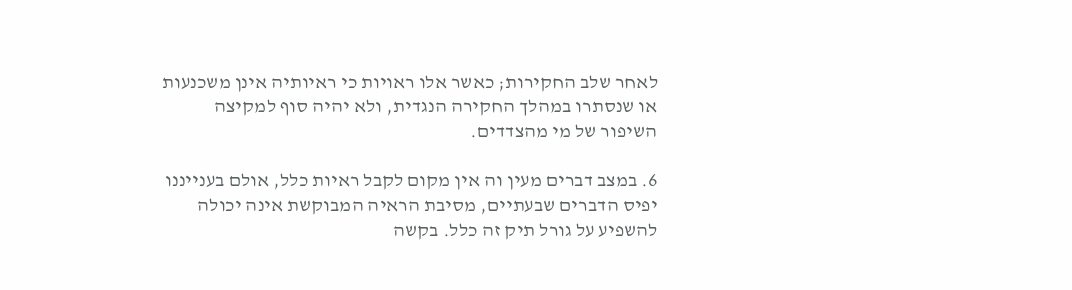לאחר שלב החקירות; כאשר אלו ראויות כי ראיותיה אינן משכנעות או שנסתרו במהלך החקירה הנגדית, ולא יהיה סוף למקיצה השיפור של מי מהצדדים.

6. במצב דברים מעין וה אין מקום לקבל ראיות כלל, אולם בענייננו יפיס הדברים שבעתיים, מסיבת הראיה המבוקשת אינה יכולה להשפיע על גורל תיק זה כלל. בקשה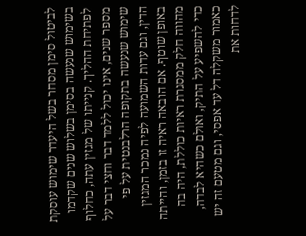לביטול סימן מסחר בשל היעדר שימוש עוסקת בשימוש שנעשה בסימן בשלוש שנים שקדמו לפתיחת ההליך. קנייתו של מגזין עתה, כחלוף מספר שנים, אינו יכול ללמד דבר וחצי דבר על שימוש שנעשה בתקופה הרלבנטית על פי הדין, וגם עדות השמועה לפיה נמכר המגזין באופן שוטף. אם הובאה ראיה זו בזמן, והייתה מהווה חלק ממסגרת ראיות כוללת, היה בה כדי להשפיע על התיק, ואולם כשהיא לבדה, כאמור משקלה דל עד אפסי, וגם מטעם זה יש לדחות את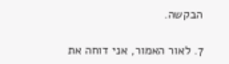הבקשה.

7. לאור האמור, אני דוחה את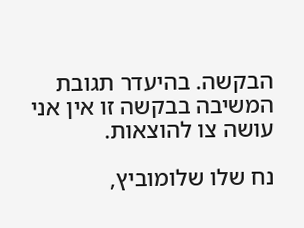הבקשה. בהיעדר תגובת המשיבה בבקשה זו אין אני עושה צו להוצאות.

נח שלו שלומוביץ,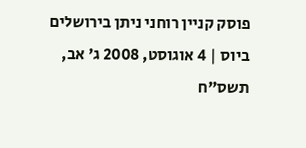פוסק קניין רוחני ניתן בירושלים ביוס | 4 אוגוסט, 2008 ג' אב, תשס"ח